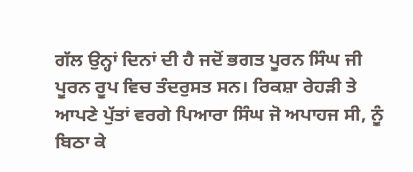ਗੱਲ ਉਨ੍ਹਾਂ ਦਿਨਾਂ ਦੀ ਹੈ ਜਦੋਂ ਭਗਤ ਪੂਰਨ ਸਿੰਘ ਜੀ ਪੂਰਨ ਰੂਪ ਵਿਚ ਤੰਦਰੁਸਤ ਸਨ। ਰਿਕਸ਼ਾ ਰੇਹੜੀ ਤੇ ਆਪਣੇ ਪੁੱਤਾਂ ਵਰਗੇ ਪਿਆਰਾ ਸਿੰਘ ਜੋ ਅਪਾਹਜ ਸੀ, ਨੂੰ ਬਿਠਾ ਕੇ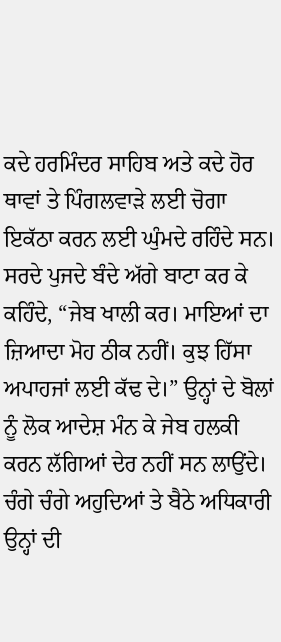ਕਦੇ ਹਰਮਿੰਦਰ ਸਾਹਿਬ ਅਤੇ ਕਦੇ ਹੋਰ ਥਾਵਾਂ ਤੇ ਪਿੰਗਲਵਾੜੇ ਲਈ ਚੋਗਾ ਇਕੱਠਾ ਕਰਨ ਲਈ ਘੁੰਮਦੇ ਰਹਿੰਦੇ ਸਨ। ਸਰਦੇ ਪੁਜਦੇ ਬੰਦੇ ਅੱਗੇ ਬਾਟਾ ਕਰ ਕੇ ਕਹਿੰਦੇ, “ਜੇਬ ਖਾਲੀ ਕਰ। ਮਾਇਆਂ ਦਾ ਜ਼ਿਆਦਾ ਮੋਹ ਠੀਕ ਨਹੀਂ। ਕੁਝ ਹਿੱਸਾ ਅਪਾਹਜਾਂ ਲਈ ਕੱਢ ਦੇ।” ਉਨ੍ਹਾਂ ਦੇ ਬੋਲਾਂ ਨੂੰ ਲੋਕ ਆਦੇਸ਼ ਮੰਨ ਕੇ ਜੇਬ ਹਲਕੀ ਕਰਨ ਲੱਗਿਆਂ ਦੇਰ ਨਹੀਂ ਸਨ ਲਾਉਂਦੇ। ਚੰਗੇ ਚੰਗੇ ਅਹੁਦਿਆਂ ਤੇ ਬੈਠੇ ਅਧਿਕਾਰੀ ਉਨ੍ਹਾਂ ਦੀ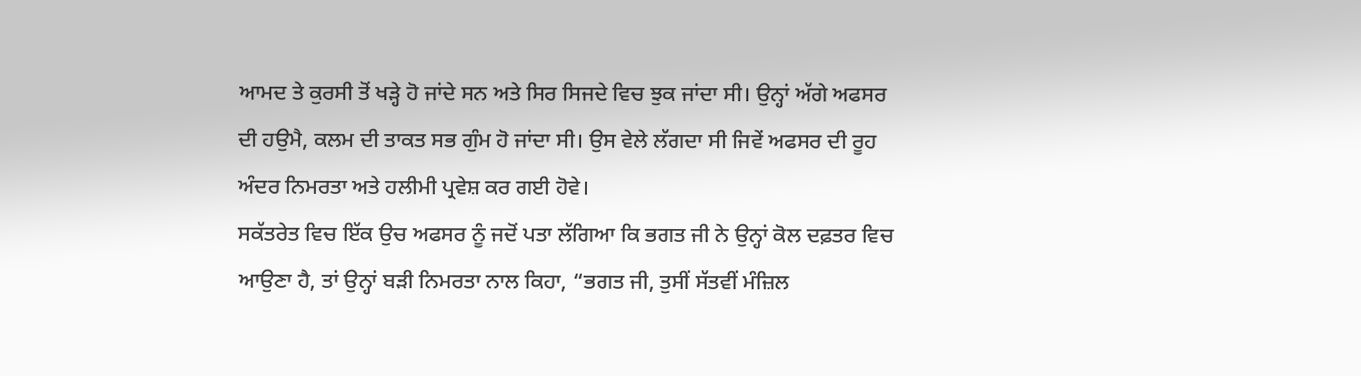ਆਮਦ ਤੇ ਕੁਰਸੀ ਤੋਂ ਖੜ੍ਹੇ ਹੋ ਜਾਂਦੇ ਸਨ ਅਤੇ ਸਿਰ ਸਿਜਦੇ ਵਿਚ ਝੁਕ ਜਾਂਦਾ ਸੀ। ਉਨ੍ਹਾਂ ਅੱਗੇ ਅਫਸਰ ਦੀ ਹਉਮੈ, ਕਲਮ ਦੀ ਤਾਕਤ ਸਭ ਗੁੰਮ ਹੋ ਜਾਂਦਾ ਸੀ। ਉਸ ਵੇਲੇ ਲੱਗਦਾ ਸੀ ਜਿਵੇਂ ਅਫਸਰ ਦੀ ਰੂਹ ਅੰਦਰ ਨਿਮਰਤਾ ਅਤੇ ਹਲੀਮੀ ਪ੍ਰਵੇਸ਼ ਕਰ ਗਈ ਹੋਵੇ।
ਸਕੱਤਰੇਤ ਵਿਚ ਇੱਕ ਉਚ ਅਫਸਰ ਨੂੰ ਜਦੋਂ ਪਤਾ ਲੱਗਿਆ ਕਿ ਭਗਤ ਜੀ ਨੇ ਉਨ੍ਹਾਂ ਕੋਲ ਦਫ਼ਤਰ ਵਿਚ ਆਉਣਾ ਹੈ, ਤਾਂ ਉਨ੍ਹਾਂ ਬੜੀ ਨਿਮਰਤਾ ਨਾਲ ਕਿਹਾ, “ਭਗਤ ਜੀ, ਤੁਸੀਂ ਸੱਤਵੀਂ ਮੰਜ਼ਿਲ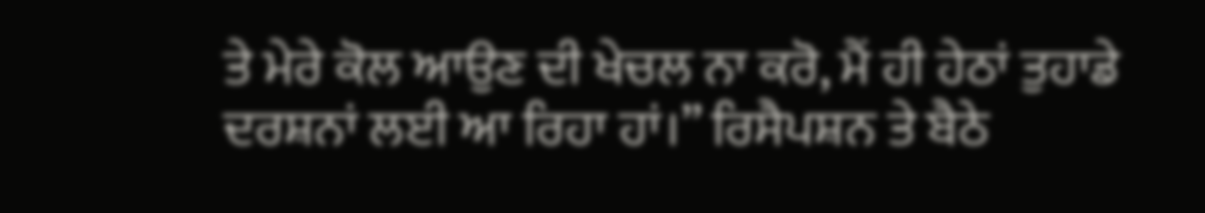ਤੇ ਮੇਰੇ ਕੋਲ ਆਉਣ ਦੀ ਖੇਚਲ ਨਾ ਕਰੋ, ਮੈਂ ਹੀ ਹੇਠਾਂ ਤੁਹਾਡੇ ਦਰਸ਼ਨਾਂ ਲਈ ਆ ਰਿਹਾ ਹਾਂ।” ਰਿਸੈਪਸ਼ਨ ਤੇ ਬੈਠੇ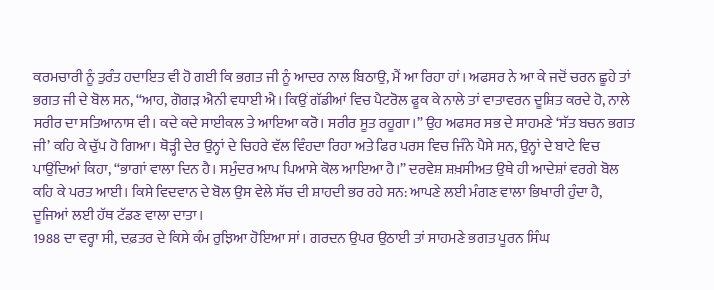ਕਰਮਚਾਰੀ ਨੂੰ ਤੁਰੰਤ ਹਦਾਇਤ ਵੀ ਹੋ ਗਈ ਕਿ ਭਗਤ ਜੀ ਨੂੰ ਆਦਰ ਨਾਲ ਬਿਠਾਉ, ਮੈਂ ਆ ਰਿਹਾ ਹਾਂ। ਅਫਸਰ ਨੇ ਆ ਕੇ ਜਦੋਂ ਚਰਨ ਛੂਹੇ ਤਾਂ ਭਗਤ ਜੀ ਦੇ ਬੋਲ ਸਨ, “ਆਹ, ਗੋਗੜ ਐਨੀ ਵਧਾਈ ਐ। ਕਿਉਂ ਗੱਡੀਆਂ ਵਿਚ ਪੈਟਰੋਲ ਫੂਕ ਕੇ ਨਾਲੇ ਤਾਂ ਵਾਤਾਵਰਨ ਦੂਸ਼ਿਤ ਕਰਦੇ ਹੋ, ਨਾਲੇ ਸਰੀਰ ਦਾ ਸਤਿਆਨਾਸ ਵੀ। ਕਦੇ ਕਦੇ ਸਾਈਕਲ ਤੇ ਆਇਆ ਕਰੋ। ਸਰੀਰ ਸੂਤ ਰਹੂਗਾ।” ਉਹ ਅਫਸਰ ਸਭ ਦੇ ਸਾਹਮਣੇ ‘ਸੱਤ ਬਚਨ ਭਗਤ ਜੀ’ ਕਹਿ ਕੇ ਚੁੱਪ ਹੋ ਗਿਆ। ਥੋੜ੍ਹੀ ਦੇਰ ਉਨ੍ਹਾਂ ਦੇ ਚਿਹਰੇ ਵੱਲ ਵਿੰਹਦਾ ਰਿਹਾ ਅਤੇ ਫਿਰ ਪਰਸ ਵਿਚ ਜਿੰਨੇ ਪੈਸੇ ਸਨ, ਉਨ੍ਹਾਂ ਦੇ ਬਾਟੇ ਵਿਚ ਪਾਉਂਦਿਆਂ ਕਿਹਾ, “ਭਾਗਾਂ ਵਾਲਾ ਦਿਨ ਹੈ। ਸਮੁੰਦਰ ਆਪ ਪਿਆਸੇ ਕੋਲ ਆਇਆ ਹੈ।” ਦਰਵੇਸ਼ ਸ਼ਖ਼ਸੀਅਤ ਉਥੇ ਹੀ ਆਦੇਸ਼ਾਂ ਵਰਗੇ ਬੋਲ ਕਹਿ ਕੇ ਪਰਤ ਆਈ। ਕਿਸੇ ਵਿਦਵਾਨ ਦੇ ਬੋਲ ਉਸ ਵੇਲੇ ਸੱਚ ਦੀ ਸ਼ਾਹਦੀ ਭਰ ਰਹੇ ਸਨ: ਆਪਣੇ ਲਈ ਮੰਗਣ ਵਾਲਾ ਭਿਖਾਰੀ ਹੁੰਦਾ ਹੈ, ਦੂਜਿਆਂ ਲਈ ਹੱਥ ਟੱਡਣ ਵਾਲਾ ਦਾਤਾ।
1988 ਦਾ ਵਰ੍ਹਾ ਸੀ, ਦਫ਼ਤਰ ਦੇ ਕਿਸੇ ਕੰਮ ਰੁਝਿਆ ਹੋਇਆ ਸਾਂ। ਗਰਦਨ ਉਪਰ ਉਠਾਈ ਤਾਂ ਸਾਹਮਣੇ ਭਗਤ ਪੂਰਨ ਸਿੰਘ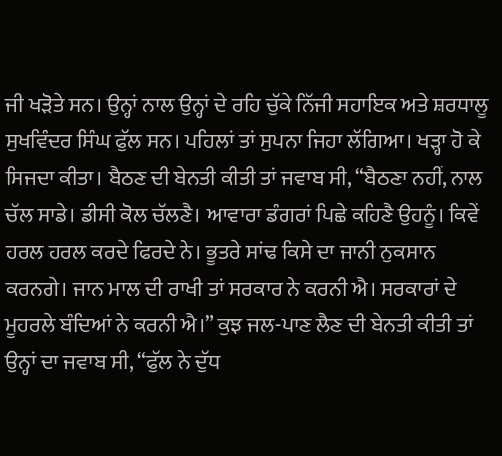ਜੀ ਖੜੋਤੇ ਸਨ। ਉਨ੍ਹਾਂ ਨਾਲ ਉਨ੍ਹਾਂ ਦੇ ਰਹਿ ਚੁੱਕੇ ਨਿੱਜੀ ਸਹਾਇਕ ਅਤੇ ਸ਼ਰਧਾਲੂ ਸੁਖਵਿੰਦਰ ਸਿੰਘ ਫੁੱਲ ਸਨ। ਪਹਿਲਾਂ ਤਾਂ ਸੁਪਨਾ ਜਿਹਾ ਲੱਗਿਆ। ਖੜ੍ਹਾ ਹੋ ਕੇ ਸਿਜਦਾ ਕੀਤਾ। ਬੈਠਣ ਦੀ ਬੇਨਤੀ ਕੀਤੀ ਤਾਂ ਜਵਾਬ ਸੀ, “ਬੈਠਣਾ ਨਹੀਂ, ਨਾਲ ਚੱਲ ਸਾਡੇ। ਡੀਸੀ ਕੋਲ ਚੱਲਣੈ। ਆਵਾਰਾ ਡੰਗਰਾਂ ਪਿਛੇ ਕਹਿਣੈ ਉਹਨੂੰ। ਕਿਵੇਂ ਹਰਲ ਹਰਲ ਕਰਦੇ ਫਿਰਦੇ ਨੇ। ਭੂਤਰੇ ਸਾਂਢ ਕਿਸੇ ਦਾ ਜਾਨੀ ਨੁਕਸਾਨ ਕਰਨਗੇ। ਜਾਨ ਮਾਲ ਦੀ ਰਾਖੀ ਤਾਂ ਸਰਕਾਰ ਨੇ ਕਰਨੀ ਐ। ਸਰਕਾਰਾਂ ਦੇ ਮੂਹਰਲੇ ਬੰਦਿਆਂ ਨੇ ਕਰਨੀ ਐ।” ਕੁਝ ਜਲ-ਪਾਣ ਲੈਣ ਦੀ ਬੇਨਤੀ ਕੀਤੀ ਤਾਂ ਉਨ੍ਹਾਂ ਦਾ ਜਵਾਬ ਸੀ, “ਫੁੱਲ ਨੇ ਦੁੱਧ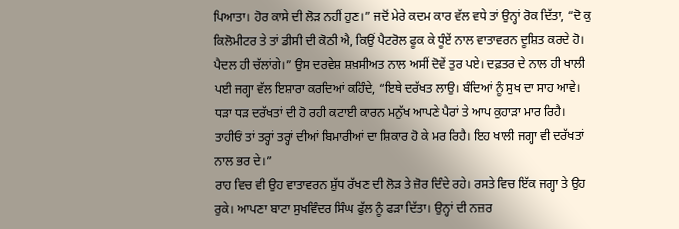ਪਿਆਤਾ। ਹੋਰ ਕਾਸੇ ਦੀ ਲੋੜ ਨਹੀਂ ਹੁਣ।” ਜਦੋਂ ਮੇਰੇ ਕਦਮ ਕਾਰ ਵੱਲ ਵਧੇ ਤਾਂ ਉਨ੍ਹਾਂ ਰੋਕ ਦਿੱਤਾ, “ਦੋ ਕੁ ਕਿਲੋਮੀਟਰ ਤੇ ਤਾਂ ਡੀਸੀ ਦੀ ਕੋਠੀ ਐ, ਕਿਉਂ ਪੈਟਰੋਲ ਫੂਕ ਕੇ ਧੂੰਏਂ ਨਾਲ ਵਾਤਾਵਰਨ ਦੂਸ਼ਿਤ ਕਰਦੇ ਹੋ। ਪੈਦਲ ਹੀ ਚੱਲਾਂਗੇ।” ਉਸ ਦਰਵੇਸ਼ ਸ਼ਖ਼ਸੀਅਤ ਨਾਲ ਅਸੀਂ ਦੋਵੇਂ ਤੁਰ ਪਏ। ਦਫ਼ਤਰ ਦੇ ਨਾਲ ਹੀ ਖਾਲੀ ਪਈ ਜਗ੍ਹਾ ਵੱਲ ਇਸ਼ਾਰਾ ਕਰਦਿਆਂ ਕਹਿੰਦੇ, “ਇਥੇ ਦਰੱਖਤ ਲਾਉ। ਬੰਦਿਆਂ ਨੂੰ ਸੁਖ ਦਾ ਸਾਹ ਆਵੇ। ਧੜਾ ਧੜ ਦਰੱਖਤਾਂ ਦੀ ਹੋ ਰਹੀ ਕਟਾਈ ਕਾਰਨ ਮਨੁੱਖ ਆਪਣੇ ਪੈਰਾਂ ਤੇ ਆਪ ਕੁਹਾੜਾ ਮਾਰ ਰਿਹੈ। ਤਾਹੀਓਂ ਤਾਂ ਤਰ੍ਹਾਂ ਤਰ੍ਹਾਂ ਦੀਆਂ ਬਿਮਾਰੀਆਂ ਦਾ ਸ਼ਿਕਾਰ ਹੋ ਕੇ ਮਰ ਰਿਹੈ। ਇਹ ਖਾਲੀ ਜਗ੍ਹਾ ਵੀ ਦਰੱਖਤਾਂ ਨਾਲ ਭਰ ਦੇ।”
ਰਾਹ ਵਿਚ ਵੀ ਉਹ ਵਾਤਾਵਰਨ ਸ਼ੁੱਧ ਰੱਖਣ ਦੀ ਲੋੜ ਤੇ ਜ਼ੋਰ ਦਿੰਦੇ ਰਹੇ। ਰਸਤੇ ਵਿਚ ਇੱਕ ਜਗ੍ਹਾ ਤੇ ਉਹ ਰੁਕੇ। ਆਪਣਾ ਬਾਟਾ ਸੁਖਵਿੰਦਰ ਸਿੰਘ ਫੁੱਲ ਨੂੰ ਫੜਾ ਦਿੱਤਾ। ਉਨ੍ਹਾਂ ਦੀ ਨਜ਼ਰ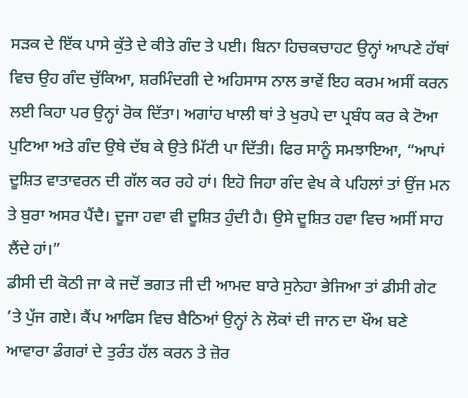ਸੜਕ ਦੇ ਇੱਕ ਪਾਸੇ ਕੁੱਤੇ ਦੇ ਕੀਤੇ ਗੰਦ ਤੇ ਪਈ। ਬਿਨਾ ਹਿਚਕਚਾਹਟ ਉਨ੍ਹਾਂ ਆਪਣੇ ਹੱਥਾਂ ਵਿਚ ਉਹ ਗੰਦ ਚੁੱਕਿਆ, ਸ਼ਰਮਿੰਦਗੀ ਦੇ ਅਹਿਸਾਸ ਨਾਲ ਭਾਵੇਂ ਇਹ ਕਰਮ ਅਸੀਂ ਕਰਨ ਲਈ ਕਿਹਾ ਪਰ ਉਨ੍ਹਾਂ ਰੋਕ ਦਿੱਤਾ। ਅਗਾਂਹ ਖਾਲੀ ਥਾਂ ਤੇ ਖੁਰਪੇ ਦਾ ਪ੍ਰਬੰਧ ਕਰ ਕੇ ਟੋਆ ਪੁਟਿਆ ਅਤੇ ਗੰਦ ਉਥੇ ਦੱਬ ਕੇ ਉਤੇ ਮਿੱਟੀ ਪਾ ਦਿੱਤੀ। ਫਿਰ ਸਾਨੂੰ ਸਮਝਾਇਆ, “ਆਪਾਂ ਦੂਸ਼ਿਤ ਵਾਤਾਵਰਨ ਦੀ ਗੱਲ ਕਰ ਰਹੇ ਹਾਂ। ਇਹੋ ਜਿਹਾ ਗੰਦ ਵੇਖ ਕੇ ਪਹਿਲਾਂ ਤਾਂ ਉਂਜ ਮਨ ਤੇ ਬੁਰਾ ਅਸਰ ਪੈਂਦੈ। ਦੂਜਾ ਹਵਾ ਵੀ ਦੂਸ਼ਿਤ ਹੁੰਦੀ ਹੈ। ਉਸੇ ਦੂਸ਼ਿਤ ਹਵਾ ਵਿਚ ਅਸੀਂ ਸਾਹ ਲੈਂਦੇ ਹਾਂ।”
ਡੀਸੀ ਦੀ ਕੋਠੀ ਜਾ ਕੇ ਜਦੋਂ ਭਗਤ ਜੀ ਦੀ ਆਮਦ ਬਾਰੇ ਸੁਨੇਹਾ ਭੇਜਿਆ ਤਾਂ ਡੀਸੀ ਗੇਟ ’ਤੇ ਪੁੱਜ ਗਏ। ਕੈਂਪ ਆਫਿਸ ਵਿਚ ਬੈਠਿਆਂ ਉਨ੍ਹਾਂ ਨੇ ਲੋਕਾਂ ਦੀ ਜਾਨ ਦਾ ਖੌਅ ਬਣੇ ਆਵਾਰਾ ਡੰਗਰਾਂ ਦੇ ਤੁਰੰਤ ਹੱਲ ਕਰਨ ਤੇ ਜ਼ੋਰ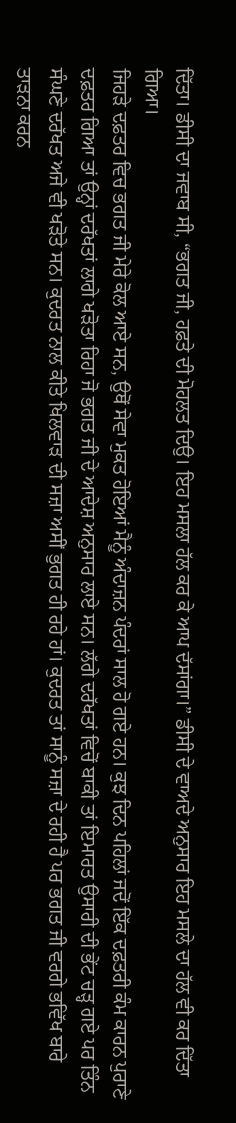ਦਿੱਤਾ। ਡੀਸੀ ਦਾ ਜਵਾਬ ਸੀ, “ਭਗਤ ਜੀ, ਹਫ਼ਤੇ ਦੀ ਮੋਹਲਤ ਦਿਉ। ਇਹ ਮਸਲਾ ਹੱਲ ਕਰ ਕੇ ਆਪ ਦੱਸਾਂਗਾ।” ਡੀਸੀ ਦੇ ਵਾਅਦੇ ਅਨੁਸਾਰ ਇਹ ਮਸਲੇ ਦਾ ਹੱਲ ਵੀ ਕਰ ਦਿੱਤਾ ਗਿਆ।
ਜਿਹੜੇ ਦਫ਼ਤਰ ਵਿਚ ਭਗਤ ਜੀ ਮੇਰੇ ਕੋਲ ਆਏ ਸਨ, ਉਥੋਂ ਸੇਵਾ ਮੁਕਤ ਹੋਇਆਂ ਮੈਨੂੰ ਅੰਦਾਜ਼ਨ ਪੰਦਰਾਂ ਸਾਲ ਹੋ ਗਏ ਹਨ। ਕੁਝ ਦਿਨ ਪਹਿਲਾਂ ਜਦੋਂ ਇੱਕ ਦਫ਼ਤਰੀ ਕੰਮ ਕਾਰਨ ਪੁਰਾਣੇ ਦਫ਼ਤਰ ਗਿਆ ਤਾਂ ਉਨ੍ਹਾਂ ਦਰੱਖਤਾਂ ਲਾਗੇ ਖੜੋਤਾ ਰਿਹਾ ਜੋ ਭਗਤ ਜੀ ਦੇ ਆਦੇਸ਼ ਅਨੁਸਾਰ ਲਾਏ ਸਨ। ਲੱਗੇ ਦਰੱਖਤਾਂ ਵਿਚੋਂ ਬਾਕੀ ਤਾਂ ਇਮਾਰਤ ਉਸਾਰੀ ਦੀ ਭੇਂਟ ਚੜ੍ਹ ਗਏ ਪਰ ਤਿੰਨ ਸੰਘਣੇ ਦਰੱਖਤ ਅਜੇ ਵੀ ਖੜੋਤੇ ਸਨ। ਕੁਦਰਤ ਨਾਲ ਕੀਤੇ ਖਿਲਵਾੜ ਦੀ ਸਜ਼ਾ ਅਸੀਂ ਭੁਗਤ ਹੀ ਰਹੇ ਹਾਂ। ਕੁਦਰਤ ਤਾਂ ਸਾਨੂੰ ਸਜ਼ਾ ਦੇ ਰਹੀ ਹੈ ਪਰ ਭਗਤ ਜੀ ਵਰਗੇ ਭਵਿੱਖ ਬਾਰੇ ਤਾੜਨਾ ਕਰਨ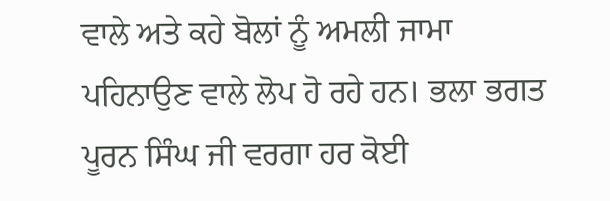ਵਾਲੇ ਅਤੇ ਕਹੇ ਬੋਲਾਂ ਨੂੰ ਅਮਲੀ ਜਾਮਾ ਪਹਿਨਾਉਣ ਵਾਲੇ ਲੋਪ ਹੋ ਰਹੇ ਹਨ। ਭਲਾ ਭਗਤ ਪੂਰਨ ਸਿੰਘ ਜੀ ਵਰਗਾ ਹਰ ਕੋਈ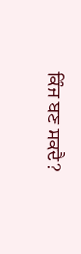ਕਿੰਜ ਬਣ ਸਕਦੈ?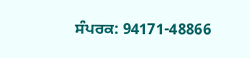ਸੰਪਰਕ: 94171-48866